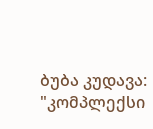ბუბა კუდავა: "კომპლექსი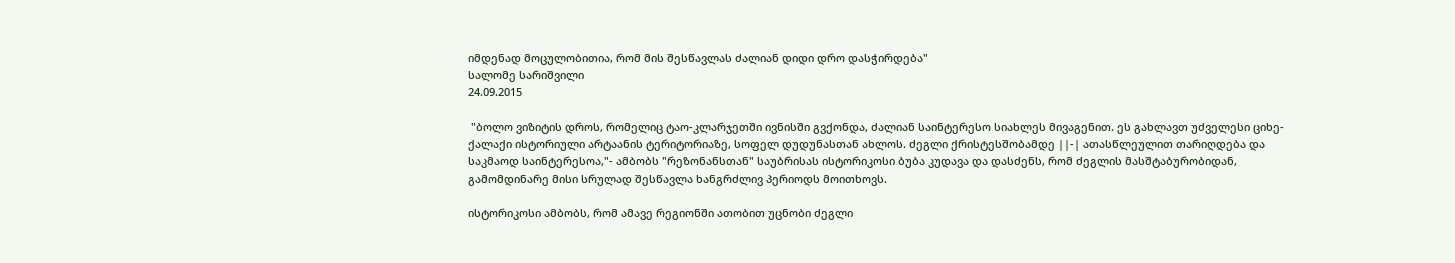იმდენად მოცულობითია, რომ მის შესწავლას ძალიან დიდი დრო დასჭირდება"
სალომე სარიშვილი
24.09.2015

 "ბოლო ვიზიტის დროს, რომელიც ტაო-კლარჯეთში ივნისში გვქონდა, ძალიან საინტერესო სიახლეს მივაგენით. ეს გახლავთ უძველესი ციხე-ქალაქი ისტორიული არტაანის ტერიტორიაზე, სოფელ დუდუნასთან ახლოს. ძეგლი ქრისტესშობამდე ||-| ათასწლეულით თარიღდება და საკმაოდ საინტერესოა,"- ამბობს "რეზონანსთან" საუბრისას ისტორიკოსი ბუბა კუდავა და დასძენს, რომ ძეგლის მასშტაბურობიდან, გამომდინარე მისი სრულად შესწავლა ხანგრძლივ პერიოდს მოითხოვს.

ისტორიკოსი ამბობს, რომ ამავე რეგიონში ათობით უცნობი ძეგლი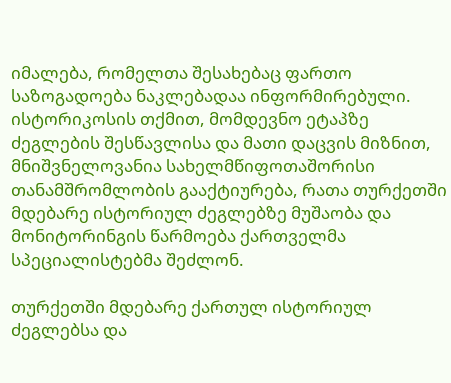იმალება, რომელთა შესახებაც ფართო საზოგადოება ნაკლებადაა ინფორმირებული. ისტორიკოსის თქმით, მომდევნო ეტაპზე ძეგლების შესწავლისა და მათი დაცვის მიზნით, მნიშვნელოვანია სახელმწიფოთაშორისი თანამშრომლობის გააქტიურება, რათა თურქეთში მდებარე ისტორიულ ძეგლებზე მუშაობა და მონიტორინგის წარმოება ქართველმა სპეციალისტებმა შეძლონ.

თურქეთში მდებარე ქართულ ისტორიულ ძეგლებსა და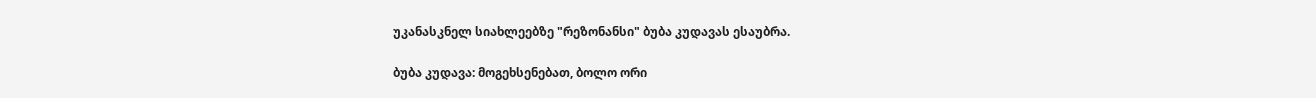უკანასკნელ სიახლეებზე "რეზონანსი" ბუბა კუდავას ესაუბრა.

ბუბა კუდავა: მოგეხსენებათ, ბოლო ორი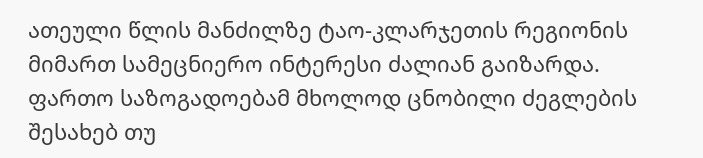ათეული წლის მანძილზე ტაო-კლარჯეთის რეგიონის მიმართ სამეცნიერო ინტერესი ძალიან გაიზარდა. ფართო საზოგადოებამ მხოლოდ ცნობილი ძეგლების შესახებ თუ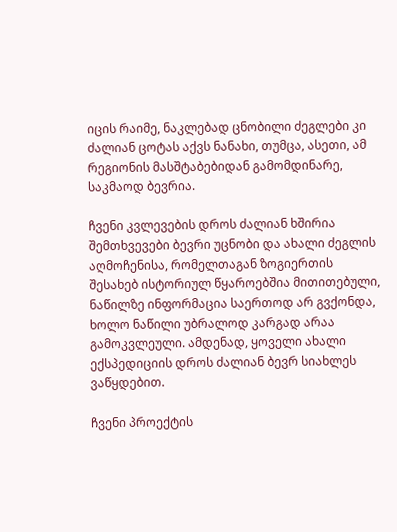იცის რაიმე, ნაკლებად ცნობილი ძეგლები კი ძალიან ცოტას აქვს ნანახი, თუმცა, ასეთი, ამ რეგიონის მასშტაბებიდან გამომდინარე, საკმაოდ ბევრია.

ჩვენი კვლევების დროს ძალიან ხშირია შემთხვევები ბევრი უცნობი და ახალი ძეგლის აღმოჩენისა, რომელთაგან ზოგიერთის შესახებ ისტორიულ წყაროებშია მითითებული, ნაწილზე ინფორმაცია საერთოდ არ გვქონდა, ხოლო ნაწილი უბრალოდ კარგად არაა გამოკვლეული. ამდენად, ყოველი ახალი ექსპედიციის დროს ძალიან ბევრ სიახლეს ვაწყდებით.

ჩვენი პროექტის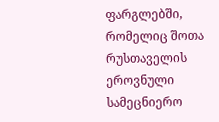ფარგლებში, რომელიც შოთა რუსთაველის ეროვნული სამეცნიერო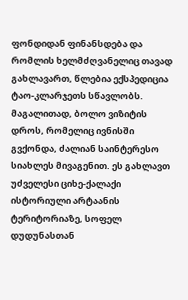ფონდიდან ფინანსდება და რომლის ხელმძღვანელიც თავად გახლავართ, წლებია ექსპედიცია ტაო-კლარჯეთს სწავლობს. მაგალითად, ბოლო ვიზიტის დროს, რომელიც ივნისში გვქონდა, ძალიან საინტერესო სიახლეს მივაგენით. ეს გახლავთ უძველესი ციხე-ქალაქი ისტორიული არტაანის ტერიტორიაზე, სოფელ დუდუნასთან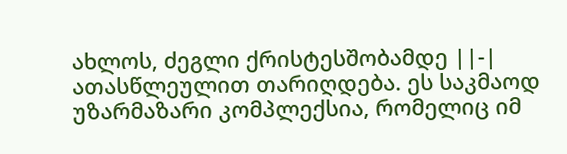ახლოს, ძეგლი ქრისტესშობამდე ||-| ათასწლეულით თარიღდება. ეს საკმაოდ უზარმაზარი კომპლექსია, რომელიც იმ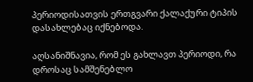პერიოდისათვის ერთგვარი ქალაქური ტიპის დასახლებაც იქნებოდა.

აღსანიშნავია, რომ ეს გახლავთ პერიოდი, რა დროსაც სამშენებლო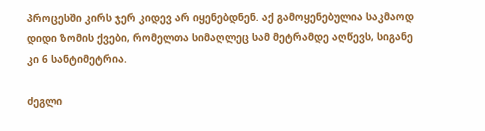პროცესში კირს ჯერ კიდევ არ იყენებდნენ. აქ გამოყენებულია საკმაოდ დიდი ზომის ქვები, რომელთა სიმაღლეც სამ მეტრამდე აღწევს, სიგანე კი 6 სანტიმეტრია.

ძეგლი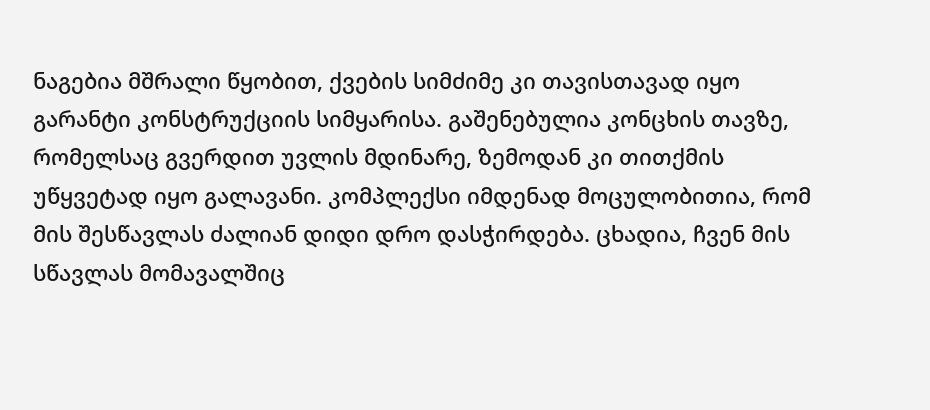ნაგებია მშრალი წყობით, ქვების სიმძიმე კი თავისთავად იყო გარანტი კონსტრუქციის სიმყარისა. გაშენებულია კონცხის თავზე, რომელსაც გვერდით უვლის მდინარე, ზემოდან კი თითქმის უწყვეტად იყო გალავანი. კომპლექსი იმდენად მოცულობითია, რომ მის შესწავლას ძალიან დიდი დრო დასჭირდება. ცხადია, ჩვენ მის სწავლას მომავალშიც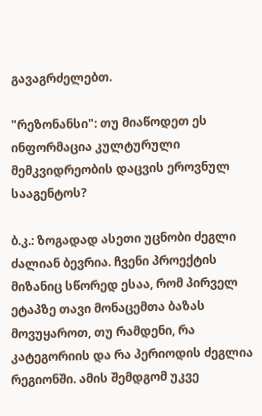გავაგრძელებთ.

"რეზონანსი": თუ მიაწოდეთ ეს ინფორმაცია კულტურული მემკვიდრეობის დაცვის ეროვნულ სააგენტოს?

ბ.კ.: ზოგადად ასეთი უცნობი ძეგლი ძალიან ბევრია. ჩვენი პროექტის მიზანიც სწორედ ესაა, რომ პირველ ეტაპზე თავი მონაცემთა ბაზას მოვუყაროთ, თუ რამდენი, რა კატეგორიის და რა პერიოდის ძეგლია რეგიონში. ამის შემდგომ უკვე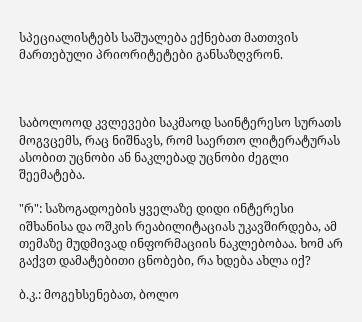სპეციალისტებს საშუალება ექნებათ მათთვის მართებული პრიორიტეტები განსაზღვრონ.



საბოლოოდ კვლევები საკმაოდ საინტერესო სურათს მოგვცემს, რაც ნიშნავს, რომ საერთო ლიტერატურას ასობით უცნობი ან ნაკლებად უცნობი ძეგლი შეემატება.

"რ": საზოგადოების ყველაზე დიდი ინტერესი იშხანისა და ოშკის რეაბილიტაციას უკავშირდება, ამ თემაზე მუდმივად ინფორმაციის ნაკლებობაა. ხომ არ გაქვთ დამატებითი ცნობები, რა ხდება ახლა იქ?

ბ.კ.: მოგეხსენებათ, ბოლო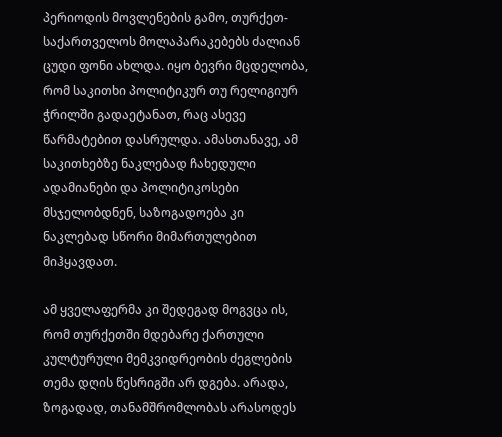პერიოდის მოვლენების გამო, თურქეთ-საქართველოს მოლაპარაკებებს ძალიან ცუდი ფონი ახლდა. იყო ბევრი მცდელობა, რომ საკითხი პოლიტიკურ თუ რელიგიურ ჭრილში გადაეტანათ, რაც ასევე წარმატებით დასრულდა. ამასთანავე, ამ საკითხებზე ნაკლებად ჩახედული ადამიანები და პოლიტიკოსები მსჯელობდნენ, საზოგადოება კი ნაკლებად სწორი მიმართულებით მიჰყავდათ.

ამ ყველაფერმა კი შედეგად მოგვცა ის, რომ თურქეთში მდებარე ქართული კულტურული მემკვიდრეობის ძეგლების თემა დღის წესრიგში არ დგება. არადა, ზოგადად, თანამშრომლობას არასოდეს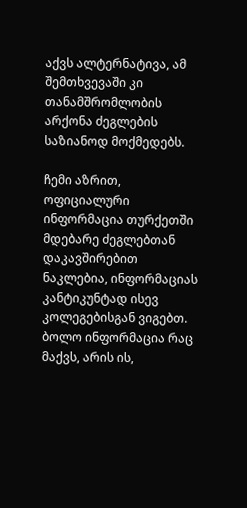აქვს ალტერნატივა, ამ შემთხვევაში კი თანამშრომლობის არქონა ძეგლების საზიანოდ მოქმედებს.

ჩემი აზრით, ოფიციალური ინფორმაცია თურქეთში მდებარე ძეგლებთან დაკავშირებით ნაკლებია, ინფორმაციას კანტიკუნტად ისევ კოლეგებისგან ვიგებთ. ბოლო ინფორმაცია რაც მაქვს, არის ის,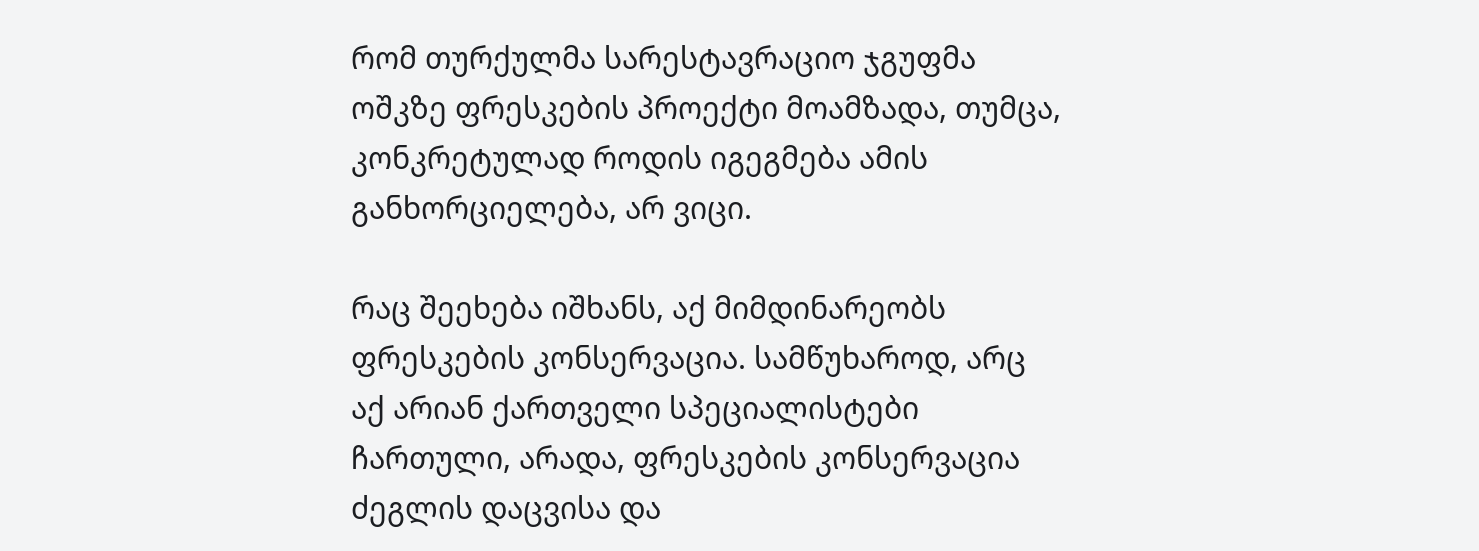რომ თურქულმა სარესტავრაციო ჯგუფმა ოშკზე ფრესკების პროექტი მოამზადა, თუმცა, კონკრეტულად როდის იგეგმება ამის განხორციელება, არ ვიცი.

რაც შეეხება იშხანს, აქ მიმდინარეობს ფრესკების კონსერვაცია. სამწუხაროდ, არც აქ არიან ქართველი სპეციალისტები ჩართული, არადა, ფრესკების კონსერვაცია ძეგლის დაცვისა და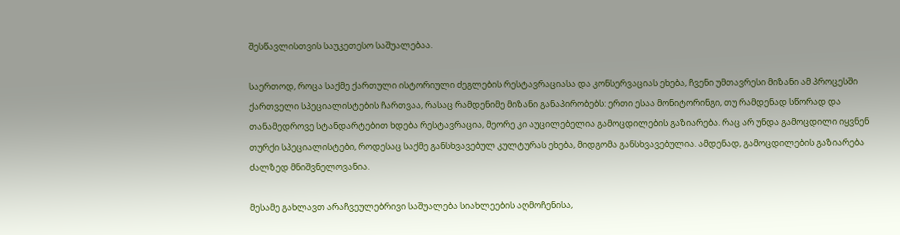შესწავლისთვის საუკეთესო საშუალებაა.

საერთოდ, როცა საქმე ქართული ისტორიული ძეგლების რესტავრაციასა და კონსერვაციას ეხება, ჩვენი უმთავრესი მიზანი ამ პროცესში ქართველი სპეციალისტების ჩართვაა, რასაც რამდენიმე მიზანი განაპირობებს: ერთი ესაა მონიტორინგი, თუ რამდენად სწორად და თანამედროვე სტანდარტებით ხდება რესტავრაცია, მეორე კი აუცილებელია გამოცდილების გაზიარება. რაც არ უნდა გამოცდილი იყვნენ თურქი სპეციალისტები, როდესაც საქმე განსხვავებულ კულტურას ეხება, მიდგომა განსხვავებულია. ამდენად, გამოცდილების გაზიარება ძალზედ მნიშვნელოვანია.

მესამე გახლავთ არაჩვეულებრივი საშუალება სიახლეების აღმოჩენისა,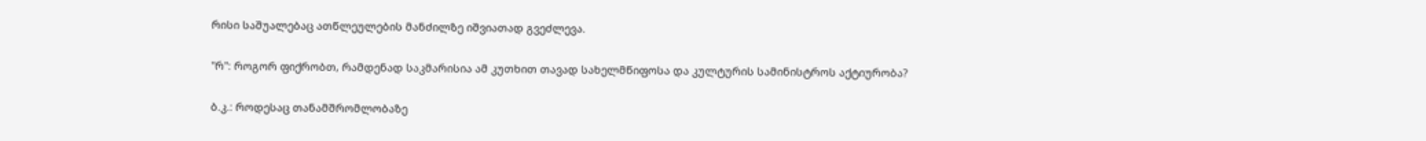რისი საშუალებაც ათწლეულების მანძილზე იშვიათად გვეძლევა.

"რ": როგორ ფიქრობთ, რამდენად საკმარისია ამ კუთხით თავად სახელმწიფოსა და კულტურის სამინისტროს აქტიურობა?

ბ.კ.: როდესაც თანამშრომლობაზე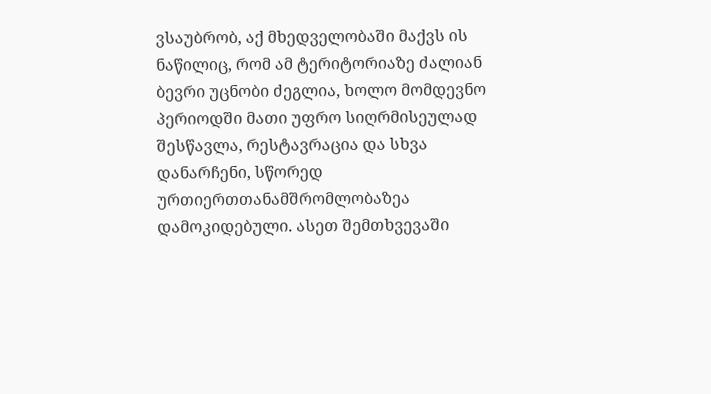ვსაუბრობ, აქ მხედველობაში მაქვს ის ნაწილიც, რომ ამ ტერიტორიაზე ძალიან ბევრი უცნობი ძეგლია, ხოლო მომდევნო პერიოდში მათი უფრო სიღრმისეულად შესწავლა, რესტავრაცია და სხვა დანარჩენი, სწორედ ურთიერთთანამშრომლობაზეა დამოკიდებული. ასეთ შემთხვევაში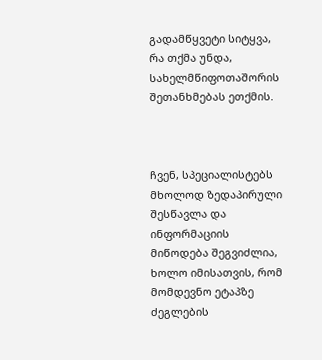გადამწყვეტი სიტყვა, რა თქმა უნდა, სახელმწიფოთაშორის შეთანხმებას ეთქმის.



ჩვენ, სპეციალისტებს მხოლოდ ზედაპირული შესწავლა და ინფორმაციის მიწოდება შეგვიძლია, ხოლო იმისათვის, რომ მომდევნო ეტაპზე ძეგლების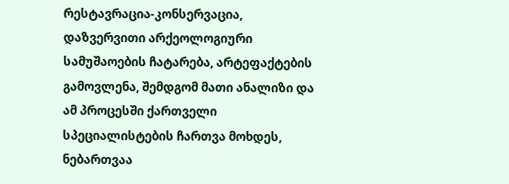რესტავრაცია-კონსერვაცია, დაზვერვითი არქეოლოგიური სამუშაოების ჩატარება, არტეფაქტების გამოვლენა, შემდგომ მათი ანალიზი და ამ პროცესში ქართველი სპეციალისტების ჩართვა მოხდეს, ნებართვაა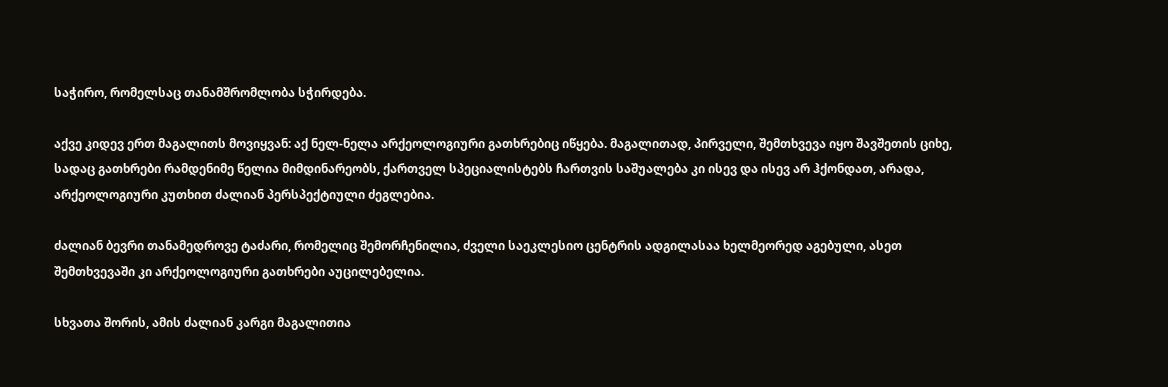საჭირო, რომელსაც თანამშრომლობა სჭირდება.

აქვე კიდევ ერთ მაგალითს მოვიყვან: აქ ნელ-ნელა არქეოლოგიური გათხრებიც იწყება. მაგალითად, პირველი, შემთხვევა იყო შავშეთის ციხე, სადაც გათხრები რამდენიმე წელია მიმდინარეობს, ქართველ სპეციალისტებს ჩართვის საშუალება კი ისევ და ისევ არ ჰქონდათ, არადა, არქეოლოგიური კუთხით ძალიან პერსპექტიული ძეგლებია.

ძალიან ბევრი თანამედროვე ტაძარი, რომელიც შემორჩენილია, ძველი საეკლესიო ცენტრის ადგილასაა ხელმეორედ აგებული, ასეთ შემთხვევაში კი არქეოლოგიური გათხრები აუცილებელია.

სხვათა შორის, ამის ძალიან კარგი მაგალითია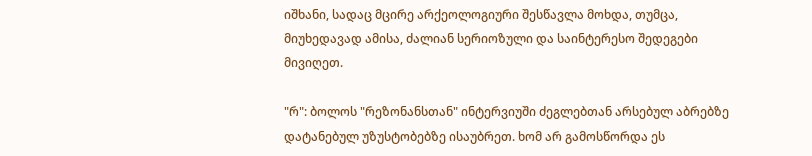იშხანი, სადაც მცირე არქეოლოგიური შესწავლა მოხდა, თუმცა, მიუხედავად ამისა, ძალიან სერიოზული და საინტერესო შედეგები მივიღეთ.

"რ": ბოლოს "რეზონანსთან" ინტერვიუში ძეგლებთან არსებულ აბრებზე დატანებულ უზუსტობებზე ისაუბრეთ. ხომ არ გამოსწორდა ეს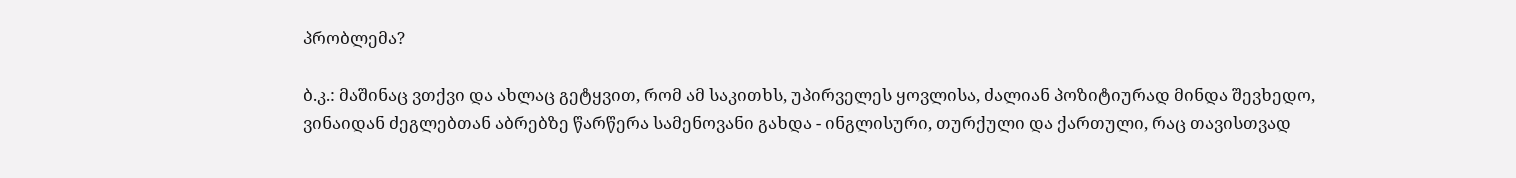პრობლემა?

ბ.კ.: მაშინაც ვთქვი და ახლაც გეტყვით, რომ ამ საკითხს, უპირველეს ყოვლისა, ძალიან პოზიტიურად მინდა შევხედო, ვინაიდან ძეგლებთან აბრებზე წარწერა სამენოვანი გახდა - ინგლისური, თურქული და ქართული, რაც თავისთვად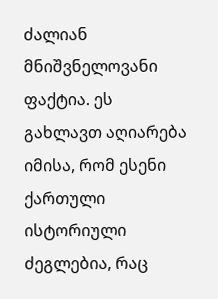ძალიან მნიშვნელოვანი ფაქტია. ეს გახლავთ აღიარება იმისა, რომ ესენი ქართული ისტორიული ძეგლებია, რაც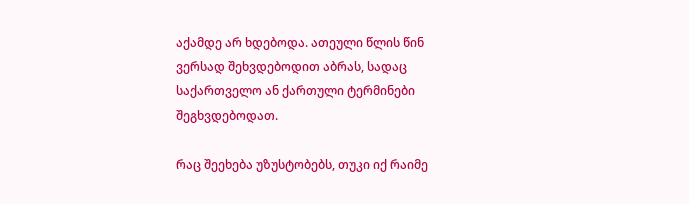აქამდე არ ხდებოდა. ათეული წლის წინ ვერსად შეხვდებოდით აბრას, სადაც საქართველო ან ქართული ტერმინები შეგხვდებოდათ.

რაც შეეხება უზუსტობებს, თუკი იქ რაიმე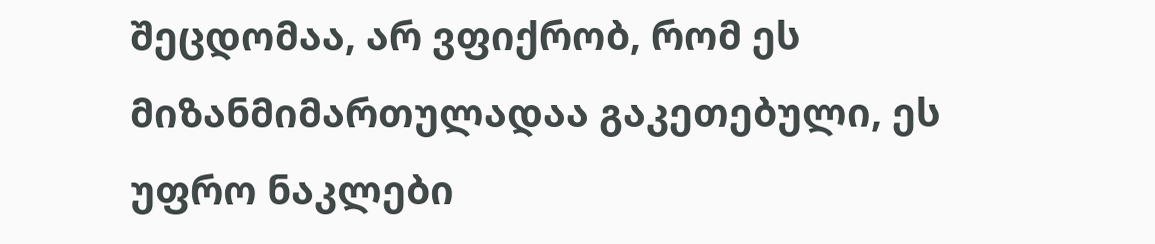შეცდომაა, არ ვფიქრობ, რომ ეს მიზანმიმართულადაა გაკეთებული, ეს უფრო ნაკლები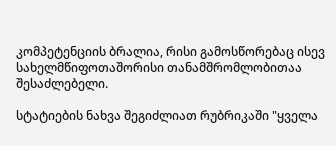კომპეტენციის ბრალია, რისი გამოსწორებაც ისევ სახელმწიფოთაშორისი თანამშრომლობითაა შესაძლებელი.

სტატიების ნახვა შეგიძლიათ რუბრიკაში "ყველა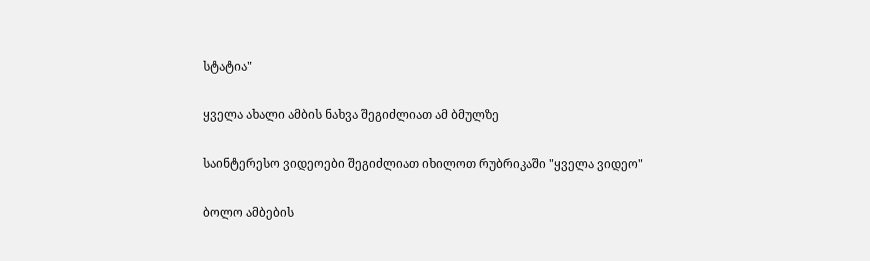სტატია"

ყველა ახალი ამბის ნახვა შეგიძლიათ ამ ბმულზე

საინტერესო ვიდეოები შეგიძლიათ იხილოთ რუბრიკაში "ყველა ვიდეო"

ბოლო ამბების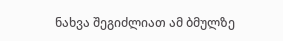ნახვა შეგიძლიათ ამ ბმულზე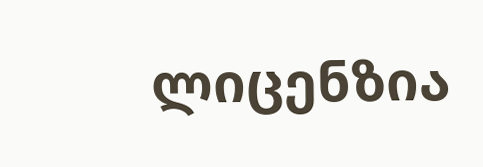ლიცენზია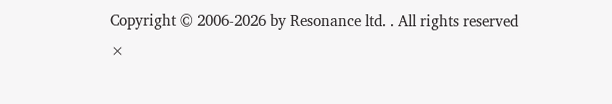Copyright © 2006-2026 by Resonance ltd. . All rights reserved
×